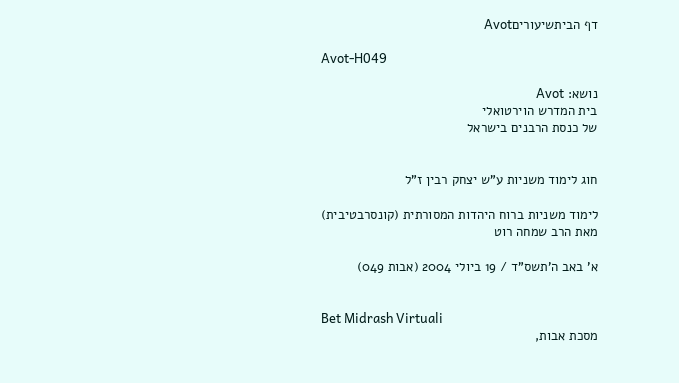דף הביתשיעוריםAvot

Avot-H049

נושא: Avot
בית המדרש הוירטואלי
של כנסת הרבנים בישראל


חוג לימוד משניות ע"ש יצחק רבין ז"ל

לימוד משניות ברוח היהדות המסורתית (קונסרבטיבית)
מאת הרב שמחה רוט

א' באב ה'תשס"ד / 19 ביולי 2004 (אבות 049)


Bet Midrash Virtuali
מסכת אבות,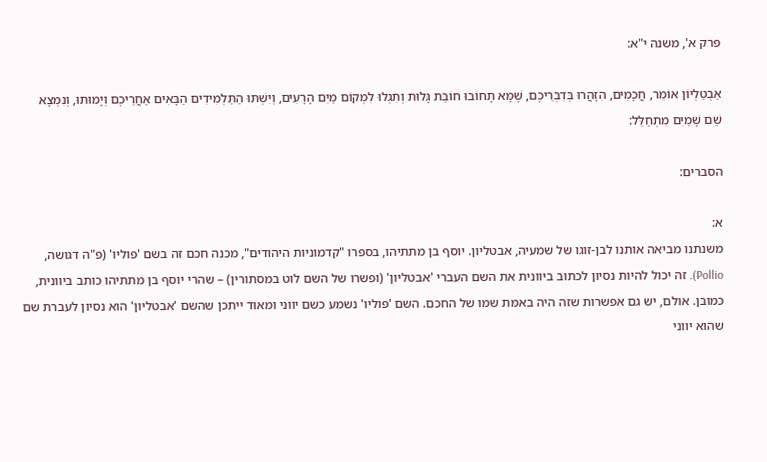פרק א', משנה י"א:

אַבְטַלְיוֹן אוֹמֵר, חֲכָמִים, הִזָּהֲרוּ בְּדִבְרֵיכֶם, שֶׁמָּא תָחוֹבוּ חוֹבַת גָּלוּת וְתִגְלוּ לִמְקוֹם מַיִם הָרָעִים, וְיִשְׁתּוּ הַתַּלְמִידִים הַבָּאִים אַחֲרֵיכֶם וְיָמוּתוּ, וְנִמְצָא שֵׁם שָׁמַיִם מִתְחַלֵּל:

הסברים:

א:
משנתנו מביאה אותנו לבן-זוגו של שמעיה, אבטליון. יוסף בן מתתיהו, בספרו "קדמוניות היהודים", מכנה חכם זה בשם 'פוליו' (פ"ה דגושה, Pollio). זה יכול להיות נסיון לכתוב ביוונית את השם העברי 'אבטליון' (ופשרו של השם לוט במסתורין) – שהרי יוסף בן מתתיהו כותב ביוונית, כמובן. אולם, יש גם אפשרות שזה היה באמת שמו של החכם. השם 'פוליו' נשמע כשם יווני ומאוד ייתכן שהשם 'אבטליון' הוא נסיון לעברת שם שהוא יווני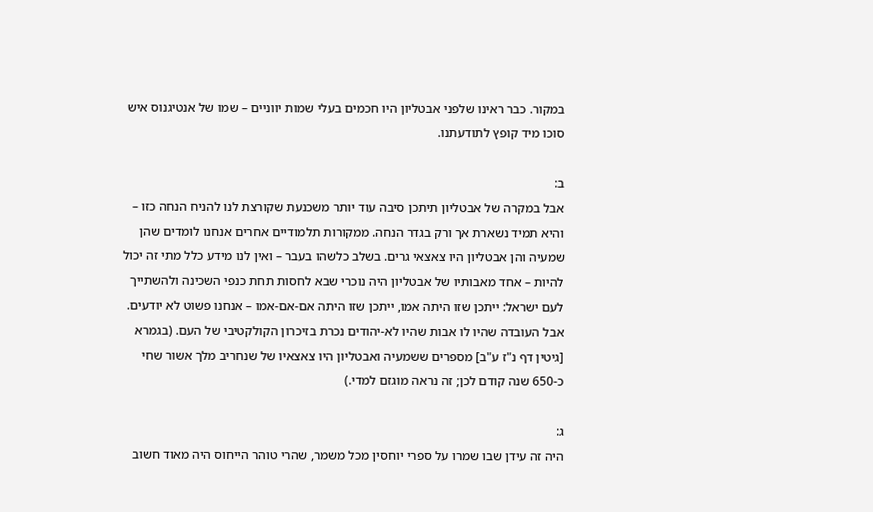במקור. כבר ראינו שלפני אבטליון היו חכמים בעלי שמות יווניים – שמו של אנטיגנוס איש סוכו מיד קופץ לתודעתנו.

ב:
אבל במקרה של אבטליון תיתכן סיבה עוד יותר משכנעת שקורצת לנו להניח הנחה כזו – והיא תמיד נשארת אך ורק בגדר הנחה. ממקורות תלמודיים אחרים אנחנו לומדים שהן שמעיה והן אבטליון היו צאצאי גרים. בשלב כלשהו בעבר – ואין לנו מידע כלל מתי זה יכול להיות – אחד מאבותיו של אבטליון היה נוכרי שבא לחסות תחת כנפי השכינה ולהשתייך לעם ישראל: ייתכן שזו היתה אמו, ייתכן שזו היתה אם-אם-אמו – אנחנו פשוט לא יודעים. אבל העובדה שהיו לו אבות שהיו לא-יהודים נכרת בזיכרון הקולקטיבי של העם. (בגמרא [גיטין דף נ"ז ע"ב] מספרים ששמעיה ואבטליון היו צאצאיו של שנחריב מלך אשור שחי כ-650 שנה קודם לכן; זה נראה מוגזם למדי.)

ג:
היה זה עידן שבו שמרו על ספרי יוחסין מכל משמר, שהרי טוהר הייחוס היה מאוד חשוב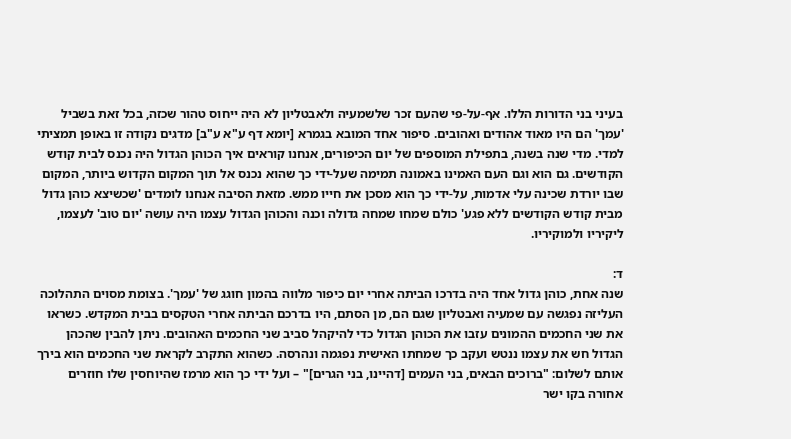בעיני בני הדורות הללו. אף-על-פי שהעם זכר שלשמעיה ולאבטליון לא היה ייחוס טהור שכזה, בכל זאת בשביל 'עמך' הם היו מאוד אהודים ואהובים. סיפור אחד המובא בגמרא [יומא דף ע"א ע"ב] מדגים נקודה זו באופן תמציתי למדי. מדי שנה בשנה, בתפילת המוספים של יום הכיפורים, אנחנו קוראים איך הכוהן הגדול היה נכנס לבית קודש הקודשים. גם הוא וגם העם האמינו באמונה תמימה שעל-ידי כך שהוא נכנס אל תוך המקום הקדוש ביותר, המקום שבו יורדת שכינה עלי אדמות, על-ידי כך הוא מסכן את חייו ממש. מזאת הסיבה אנחנו לומדים 'שכשיצא כוהן גדול מבית קודש הקודשים ללא פגע' כולם שמחו שמחה גדולה וכנה והכוהן הגדול עצמו היה עושה 'יום טוב' לעצמו, ליקיריו ולמוקיריו.

ד:
שנה אחת, כוהן גדול אחד היה בדרכו הביתה אחרי יום כיפור מלווה בהמון חוגג של 'עמך'. בצומת מסוים התהלוכה העליזה נפגשה עם שמעיה ואבטליון שגם הם, מן הסתם, היו בדרכם הביתה אחרי הטקסים בבית המקדש. כשראו את שני החכמים ההמונים עזבו את הכוהן הגדול כדי להיקהל סביב שני החכמים האהובים. ניתן להבין שהכהן הגדול חש את עצמו ננטש ועקב כך שמחתו האישית נפגמה ונהרסה. כשהוא התקרב לקראת שני החכמים הוא בירך אותם לשלום: "ברוכים הבאים, בני העמים [דהיינו, בני הגרים]" – ועל ידי כך הוא מרמז שהיוחסין שלו חוזרים אחורה בקו ישר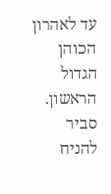עד לאהרון הכוהן הגדול הראשון. סביר להניח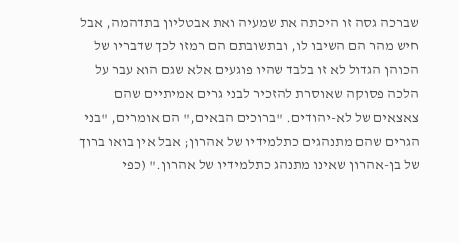שברכה גסה זו היכתה את שמעיה ואת אבטליון בתדהמה, אבל חיש מהר הם השיבו לו, ובתשובתם הם רמזו לכך שדבריו של הכוהן הגדול לא זו בלבד שהיו פוגעים אלא שגם הוא עבר על הלכה פסוקה שאוסרת להזכיר לבני גרים אמיתיים שהם צאצאים של לא-יהודים. "ברוכים הבאים," הם אומרים, "בני הגרים שהם מתנהגים כתלמידיו של אהרון; אבל אין בואו ברוך של בן-אהרון שאינו מתנהג כתלמידיו של אהרון." (כפי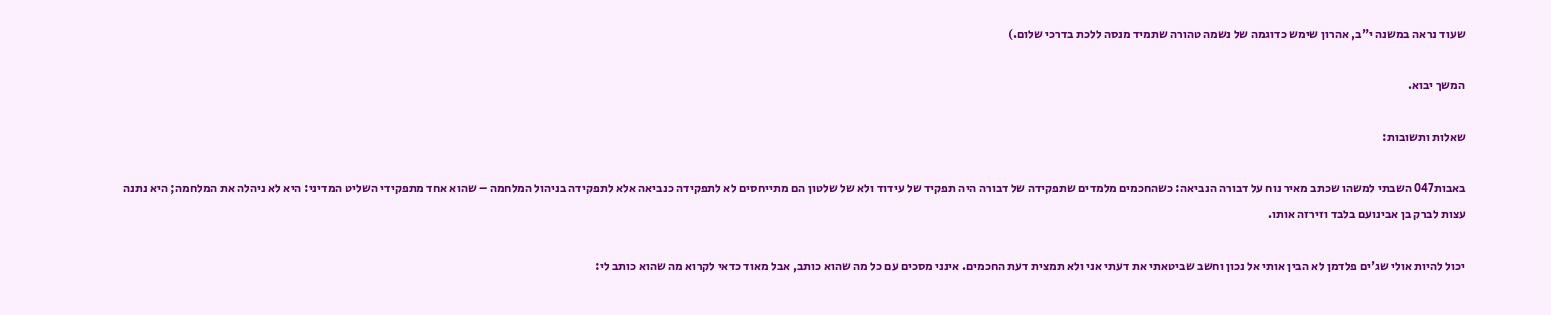שעוד נראה במשנה י"ב, אהרון שימש כדוגמה של נשמה טהורה שתמיד מנסה ללכת בדרכי שלום.)

המשך יבוא.

שאלות ותשובות:

באבות047 השבתי למשהו שכתב מאיר נוח על דבורה הנביאה: כשהחכמים מלמדים שתפקידה של דבורה היה תפקיד של עידוד ולא של שלטון הם מתייחסים לא לתפקידה כנביאה אלא לתפקידה בניהול המלחמה – שהוא אחד מתפקידי השליט המדיני: היא לא ניהלה את המלחמה; היא נתנה עצות לברק בן אבינועם בלבד וזירזה אותו.

יכול להיות אולי שג'ים פלדמן לא הבין אותי אל נכון וחשב שביטאתי את דעתי אני ולא תמצית דעת החכמים. אינני מסכים עם כל מה שהוא כותב, אבל מאוד כדאי לקרוא מה שהוא כותב לי: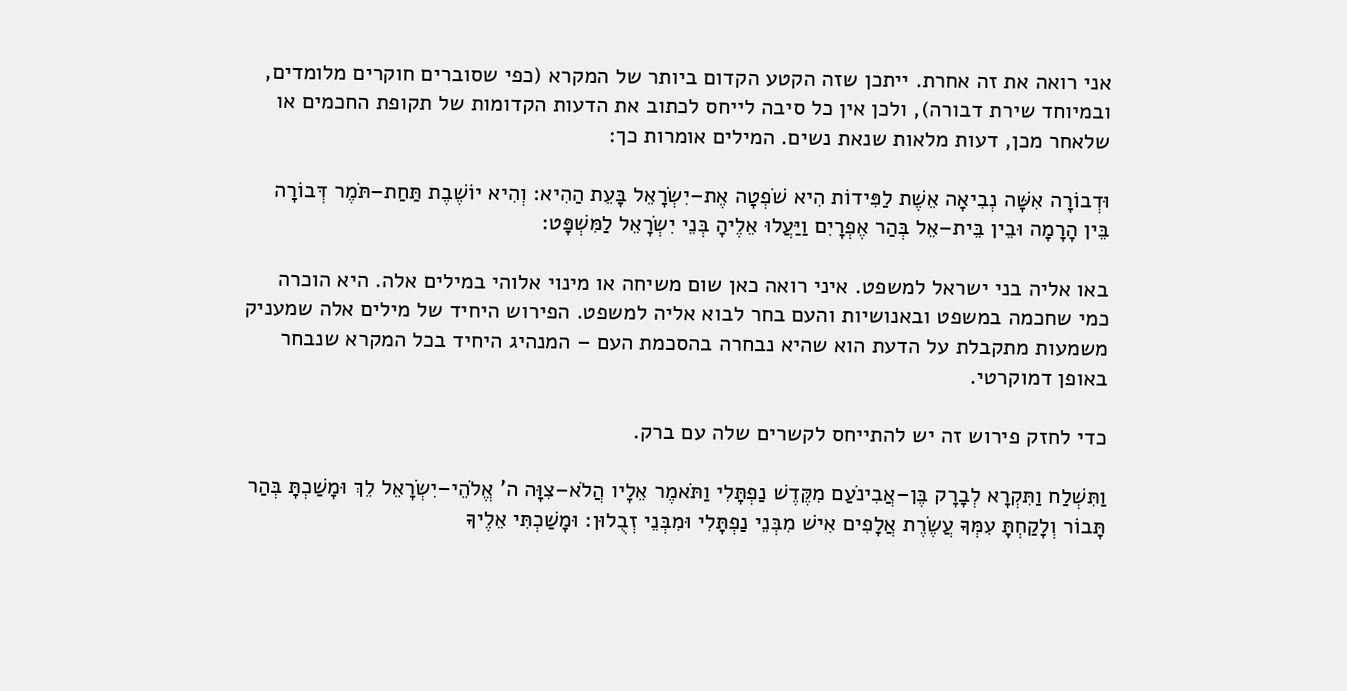אני רואה את זה אחרת. ייתכן שזה הקטע הקדום ביותר של המקרא (כפי שסוברים חוקרים מלומדים, ובמיוחד שירת דבורה), ולכן אין כל סיבה לייחס לכתוב את הדעות הקדומות של תקופת החכמים או שלאחר מכן, דעות מלאות שנאת נשים. המילים אומרות כך:

וּדְבוֹרָה אִשָּׁה נְבִיאָה אֵשֶׁת לַפִּידוֹת הִיא שֹׁפְטָה אֶת–יִשְׂרָאֵל בָּעֵת הַהִיא: וְהִיא יוֹשֶׁבֶת תַּחַת–תֹּמֶר דְּבוֹרָה בֵּין הָרָמָה וּבֵין בֵּית–אֵל בְּהַר אֶפְרָיִם וַיַּעֲלוּ אֵלֶיהָ בְּנֵי יִשְׂרָאֵל לַמִּשְׁפָּט:

באו אליה בני ישראל למשפט. איני רואה כאן שום משיחה או מינוי אלוהי במילים אלה. היא הוכרה כמי שחכמה במשפט ובאנושיות והעם בחר לבוא אליה למשפט. הפירוש היחיד של מילים אלה שמעניק משמעות מתקבלת על הדעת הוא שהיא נבחרה בהסכמת העם – המנהיג היחיד בכל המקרא שנבחר באופן דמוקרטי.

כדי לחזק פירוש זה יש להתייחס לקשרים שלה עם ברק.

וַתִּשְׁלַח וַתִּקְרָא לְבָרָק בֶּן–אֲבִינֹעַם מִקֶּדֶשׁ נַפְתָּלִי וַתֹּאמֶר אֵלָיו הֲלֹא–צִוָּה ה' אֱלֹהֵי–יִשְׂרָאֵל לֵךְ וּמָשַׁכְתָּ בְּהַר תָּבוֹר וְלָקַחְתָּ עִמְּךָ עֲשֶׂרֶת אֲלָפִים אִישׁ מִבְּנֵי נַפְתָּלִי וּמִבְּנֵי זְבֻלוּן: וּמָשַׁכְתִּי אֵלֶיךָ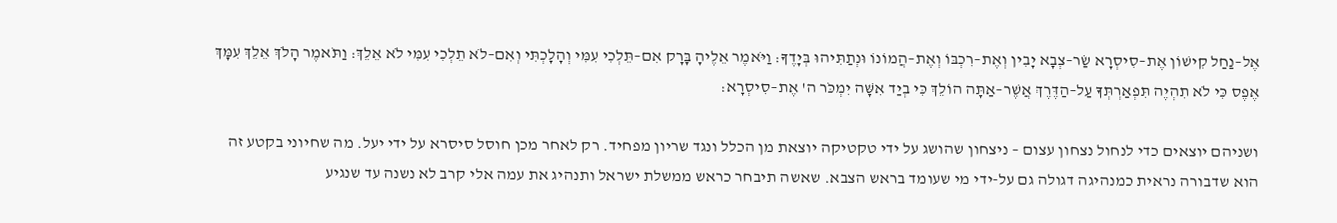אֶל–נַחַל קִישׁוֹן אֶת–סִיסְרָא שַׂר–צְבָא יָבִין וְאֶת–רִכְבּוֹ וְאֶת–הֲמוֹנוֹ וּנְתַתִּיהוּ בְּיָדֶךָ: וַיֹּאמֶר אֵלֶיהָ בָּרָק אִם–תֵּלְכִי עִמִּי וְהָלָכְתִּי וְאִם–לֹא תֵלְכִי עִמִּי לֹא אֵלֵךְ: וַתֹּאמֶר הָלֹךְ אֵלֵךְ עִמָּךְ אֶפֶס כִּי לֹא תִהְיֶה תִּפְאַרְתְּךָ עַל–הַדֶּרֶךְ אֲשֶׁר–אַתָּה הוֹלֵךְ כִּי בְיַד אִשָּׁה יִמְכֹּר ה' אֶת–סִיסְרָא:

ושניהם יוצאים כדי לנחול נצחון עצום – ניצחון שהושג על ידי טקטיקה יוצאת מן הכלל ונגד שריון מפחיד. רק לאחר מכן חוסל סיסרא על ידי יעל. מה שחיוני בקטע זה הוא שדבורה נראית כמנהיגה דגולה גם על-ידי מי שעומד בראש הצבא. שאשה תיבחר כראש ממשלת ישראל ותנהיג את עמה אלי קרב לא נשנה עד שנגיע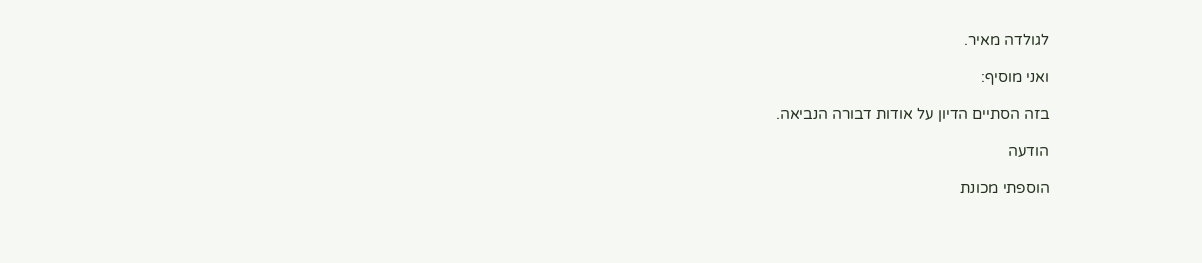לגולדה מאיר.

ואני מוסיף:

בזה הסתיים הדיון על אודות דבורה הנביאה.

הודעה

הוספתי מכונת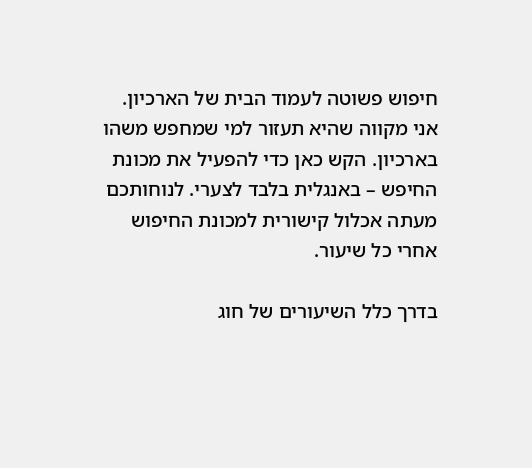חיפוש פשוטה לעמוד הבית של הארכיון. אני מקווה שהיא תעזור למי שמחפש משהו בארכיון. הקש כאן כדי להפעיל את מכונת החיפש – באנגלית בלבד לצערי. לנוחותכם מעתה אכלול קישורית למכונת החיפוש אחרי כל שיעור.

בדרך כלל השיעורים של חוג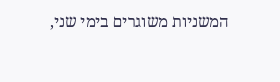המשניות משוגרים בימי שני,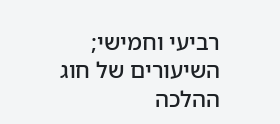רביעי וחמישי;
השיעורים של חוג ההלכה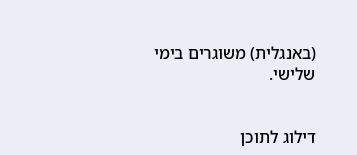(באנגלית) משוגרים בימי שלישי.


דילוג לתוכן